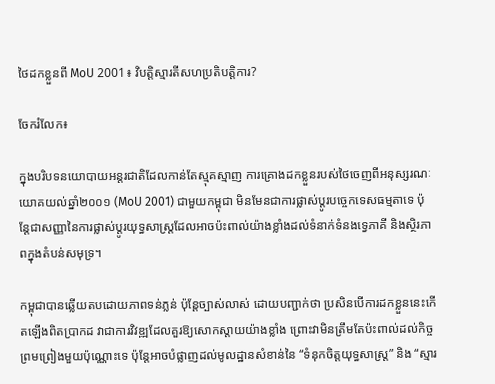ថៃដកខ្លួនពី MoU 2001៖ វិបត្តិស្មារតីសហប្រតិបត្តិការ?

ចែករំលែក៖

ក្នុងបរិបទនយោបាយអន្តរជាតិដែលកាន់តែស្មុគស្មាញ ការគ្រោងដកខ្លួនរបស់ថៃចេញពីអនុស្សរណៈយោគយល់ឆ្នាំ២០០១ (MoU 2001) ជាមួយកម្ពុជា មិនមែនជាការផ្លាស់ប្តូរបច្ចេកទេសធម្មតាទេ ប៉ុន្តែជាសញ្ញានៃការផ្លាស់ប្តូរយុទ្ធសាស្ត្រដែលអាចប៉ះពាល់យ៉ាងខ្លាំងដល់ទំនាក់ទំនងទ្វេភាគី និងស្ថិរភាពក្នុងតំបន់សមុទ្រ។

កម្ពុជាបានឆ្លើយតបដោយភាពទន់ភ្លន់ ប៉ុន្តែច្បាស់លាស់ ដោយបញ្ជាក់ថា ប្រសិនបើការដកខ្លួននេះកើតឡើងពិតប្រាកដ វាជាការវិវឌ្ឍដែលគួរឱ្យសោកស្តាយយ៉ាងខ្លាំង ព្រោះវាមិនត្រឹមតែប៉ះពាល់ដល់កិច្ចព្រមព្រៀងមួយប៉ុណ្ណោះទេ ប៉ុន្តែអាចបំផ្លាញដល់មូលដ្ឋានសំខាន់នៃ “ទំនុកចិត្តយុទ្ធសាស្ត្រ” និង “ស្មារ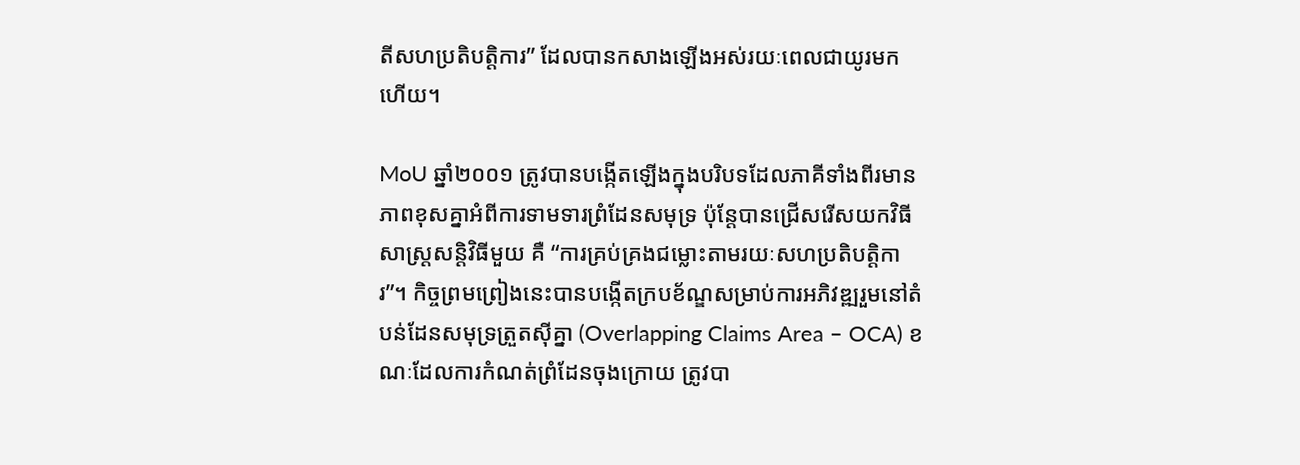តីសហប្រតិបត្តិការ” ដែលបានកសាងឡើងអស់រយៈពេលជាយូរមកហើយ។

MoU ឆ្នាំ២០០១ ត្រូវបានបង្កើតឡើងក្នុងបរិបទដែលភាគីទាំងពីរមានភាពខុសគ្នាអំពីការទាមទារព្រំដែនសមុទ្រ ប៉ុន្តែបានជ្រើសរើសយកវិធីសាស្ត្រសន្តិវិធីមួយ គឺ “ការគ្រប់គ្រងជម្លោះតាមរយៈសហប្រតិបត្តិការ”។ កិច្ចព្រមព្រៀងនេះបានបង្កើតក្របខ័ណ្ឌសម្រាប់ការអភិវឌ្ឍរួមនៅតំបន់ដែនសមុទ្រត្រួតស៊ីគ្នា (Overlapping Claims Area – OCA) ខណៈដែលការកំណត់ព្រំដែនចុងក្រោយ ត្រូវបា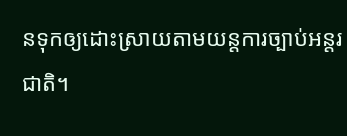នទុកឲ្យដោះស្រាយតាមយន្តការច្បាប់អន្តរជាតិ។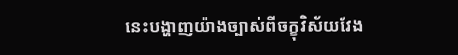នេះបង្ហាញយ៉ាងច្បាស់ពីចក្ខុវិស័យវែង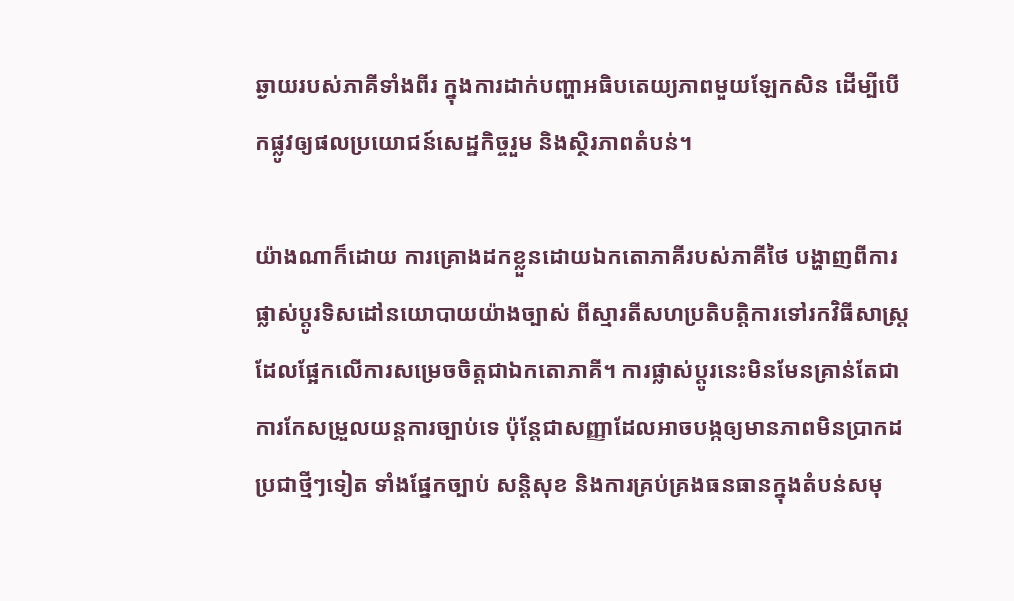ឆ្ងាយរបស់ភាគីទាំងពីរ ក្នុងការដាក់បញ្ហាអធិបតេយ្យភាពមួយឡែកសិន ដើម្បីបើកផ្លូវឲ្យផលប្រយោជន៍សេដ្ឋកិច្ចរួម និងស្ថិរភាពតំបន់។

យ៉ាងណាក៏ដោយ ការគ្រោងដកខ្លួនដោយឯកតោភាគីរបស់ភាគីថៃ បង្ហាញពីការផ្លាស់ប្តូរទិសដៅនយោបាយយ៉ាងច្បាស់ ពីស្មារតីសហប្រតិបត្តិការទៅរកវិធីសាស្ត្រដែលផ្អែកលើការសម្រេចចិត្តជាឯកតោភាគី។ ការផ្លាស់ប្តូរនេះមិនមែនគ្រាន់តែជាការកែសម្រួលយន្តការច្បាប់ទេ ប៉ុន្តែជាសញ្ញាដែលអាចបង្កឲ្យមានភាពមិនប្រាកដប្រជាថ្មីៗទៀត ទាំងផ្នែកច្បាប់ សន្តិសុខ និងការគ្រប់គ្រងធនធានក្នុងតំបន់សមុ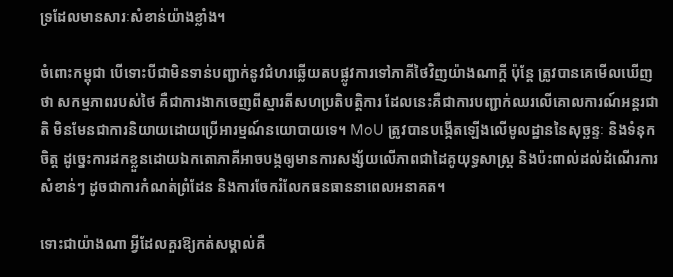ទ្រដែលមានសារៈសំខាន់យ៉ាងខ្លាំង។

ចំពោះកម្ពុជា បើទោះបីជាមិនទាន់បញ្ជាក់នូវជំហរឆ្លើយតបផ្លូវការទៅភាគីថៃវិញយ៉ាងណាក្តី ប៉ុន្តែ ត្រូវបានគេមើលឃើញថា សកម្មភាពរបស់ថៃ គឺជាការងាកចេញពីស្មារតីសហប្រតិបត្តិការ ដែលនេះគឺជាការបញ្ជាក់ឈរលើគោលការណ៍អន្តរជាតិ មិនមែនជាការនិយាយដោយប្រើអារម្មណ៍នយោបាយទេ។ MoU ត្រូវបានបង្កើតឡើងលើមូលដ្ឋាននៃសុច្ឆន្ទៈ និងទំនុកចិត្ត ដូច្នេះការដកខ្លួនដោយឯកតោភាគីអាចបង្កឲ្យមានការសង្ស័យលើភាពជាដៃគូយុទ្ធសាស្ត្រ និងប៉ះពាល់ដល់ដំណើរការសំខាន់ៗ ដូចជាការកំណត់ព្រំដែន និងការចែករំលែកធនធាននាពេលអនាគត។

ទោះជាយ៉ាងណា អ្វីដែលគួរឱ្យកត់សម្គាល់គឺ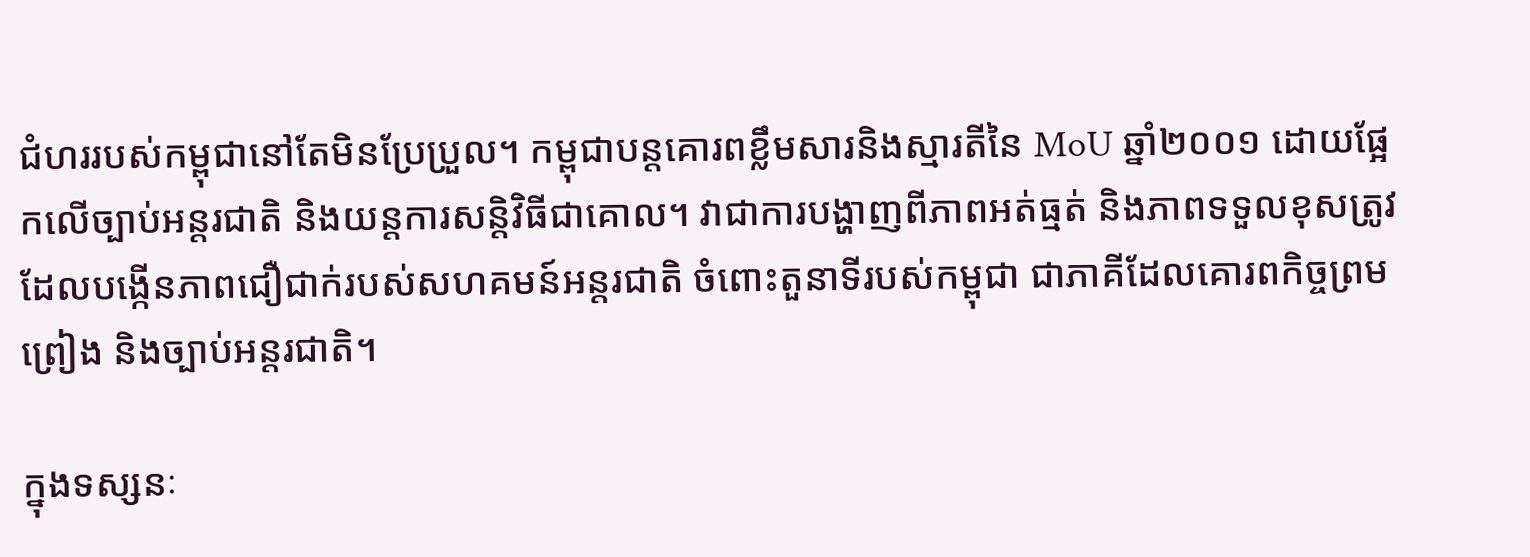ជំហររបស់កម្ពុជានៅតែមិនប្រែប្រួល។ កម្ពុជាបន្តគោរពខ្លឹមសារនិងស្មារតីនៃ MoU ឆ្នាំ២០០១ ដោយផ្អែកលើច្បាប់អន្តរជាតិ និងយន្តការសន្តិវិធីជាគោល។ វាជាការបង្ហាញពីភាពអត់ធ្មត់ និងភាពទទួលខុសត្រូវ ដែលបង្កើនភាពជឿជាក់របស់សហគមន៍អន្តរជាតិ ចំពោះតួនាទីរបស់កម្ពុជា ជាភាគីដែលគោរពកិច្ចព្រមព្រៀង និងច្បាប់អន្តរជាតិ។

ក្នុងទស្សនៈ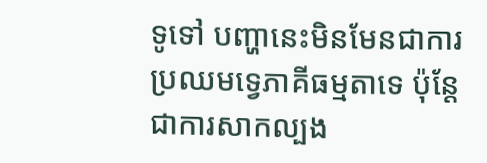ទូទៅ បញ្ហានេះមិនមែនជាការប្រឈមទ្វេភាគីធម្មតាទេ ប៉ុន្តែជាការសាកល្បង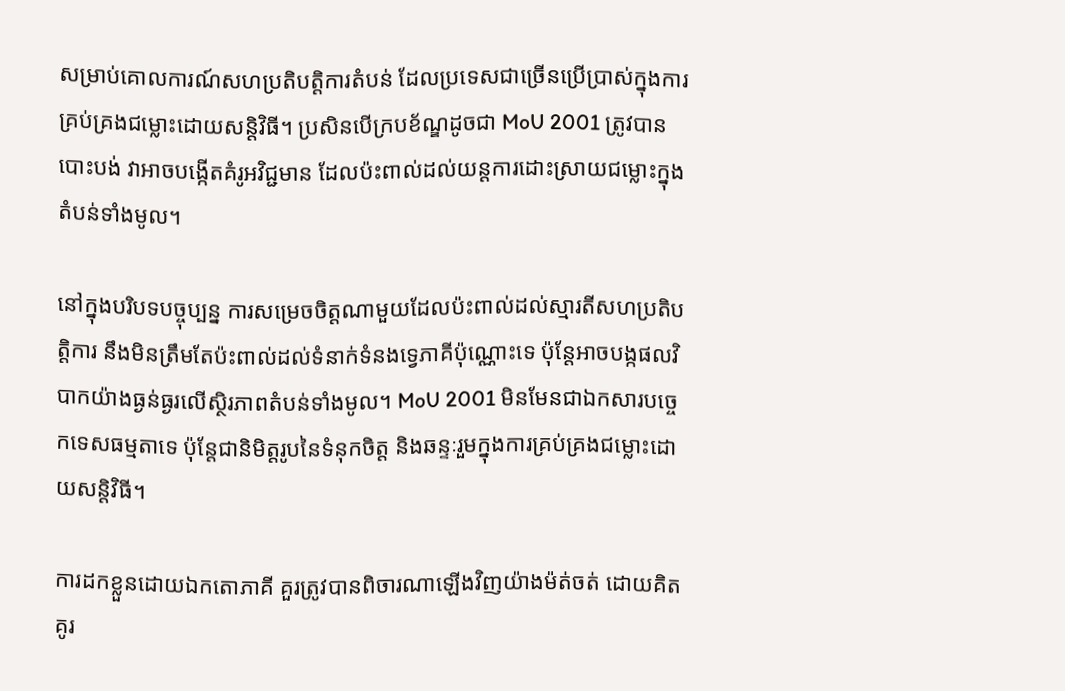សម្រាប់គោលការណ៍សហប្រតិបត្តិការតំបន់ ដែលប្រទេសជាច្រើនប្រើប្រាស់ក្នុងការគ្រប់គ្រងជម្លោះដោយសន្តិវិធី។ ប្រសិនបើក្របខ័ណ្ឌដូចជា MoU 2001 ត្រូវបានបោះបង់ វាអាចបង្កើតគំរូអវិជ្ជមាន ដែលប៉ះពាល់ដល់យន្តការដោះស្រាយជម្លោះក្នុងតំបន់ទាំងមូល។

នៅក្នុងបរិបទបច្ចុប្បន្ន ការសម្រេចចិត្តណាមួយដែលប៉ះពាល់ដល់ស្មារតីសហប្រតិបត្តិការ នឹងមិនត្រឹមតែប៉ះពាល់ដល់ទំនាក់ទំនងទ្វេភាគីប៉ុណ្ណោះទេ ប៉ុន្តែអាចបង្កផលវិបាកយ៉ាងធ្ងន់ធ្ងរលើស្ថិរភាពតំបន់ទាំងមូល។ MoU 2001 មិនមែនជាឯកសារបច្ចេកទេសធម្មតាទេ ប៉ុន្តែជានិមិត្តរូបនៃទំនុកចិត្ត និងឆន្ទៈរួមក្នុងការគ្រប់គ្រងជម្លោះដោយសន្តិវិធី។

ការដកខ្លួនដោយឯកតោភាគី គួរត្រូវបានពិចារណាឡើងវិញយ៉ាងម៉ត់ចត់ ដោយគិតគូរ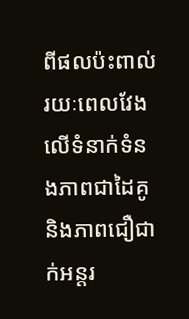ពីផលប៉ះពាល់រយៈពេលវែងលើទំនាក់ទំនងភាពជាដៃគូ និងភាពជឿជាក់អន្តរ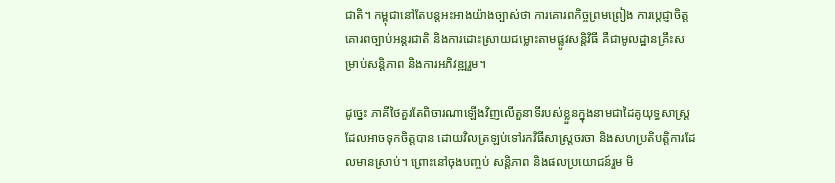ជាតិ។ កម្ពុជានៅតែបន្តអះអាងយ៉ាងច្បាស់ថា ការគោរពកិច្ចព្រមព្រៀង ការប្តេជ្ញាចិត្តគោរពច្បាប់អន្តរជាតិ និងការដោះស្រាយជម្លោះតាមផ្លូវសន្តិវិធី គឺជាមូលដ្ឋានគ្រឹះសម្រាប់សន្តិភាព និងការអភិវឌ្ឍរួម។

ដូច្នេះ ភាគីថៃគួរតែពិចារណាឡើងវិញលើតួនាទីរបស់ខ្លួនក្នុងនាមជាដៃគូយុទ្ធសាស្ត្រដែលអាចទុកចិត្តបាន ដោយវិលត្រឡប់ទៅរកវិធីសាស្ត្រចរចា និងសហប្រតិបត្តិការដែលមានស្រាប់។ ព្រោះនៅចុងបញ្ចប់ សន្តិភាព និងផលប្រយោជន៍រួម មិ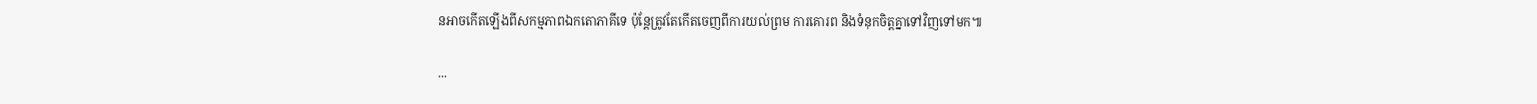នអាចកើតឡើងពីសកម្មភាពឯកតោភាគីទេ ប៉ុន្តែត្រូវតែកើតចេញពីការយល់ព្រម ការគោរព និងទំនុកចិត្តគ្នាទៅវិញទៅមក៕

...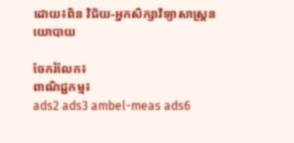ដោយ៖ពិន វិជ័យ-អ្នកសិក្សាវិទ្យាសាស្ត្រនយោបាយ

ចែករំលែក៖
ពាណិជ្ជកម្ម៖
ads2 ads3 ambel-meas ads6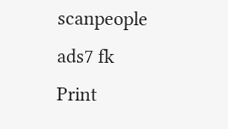scanpeople ads7 fk Print